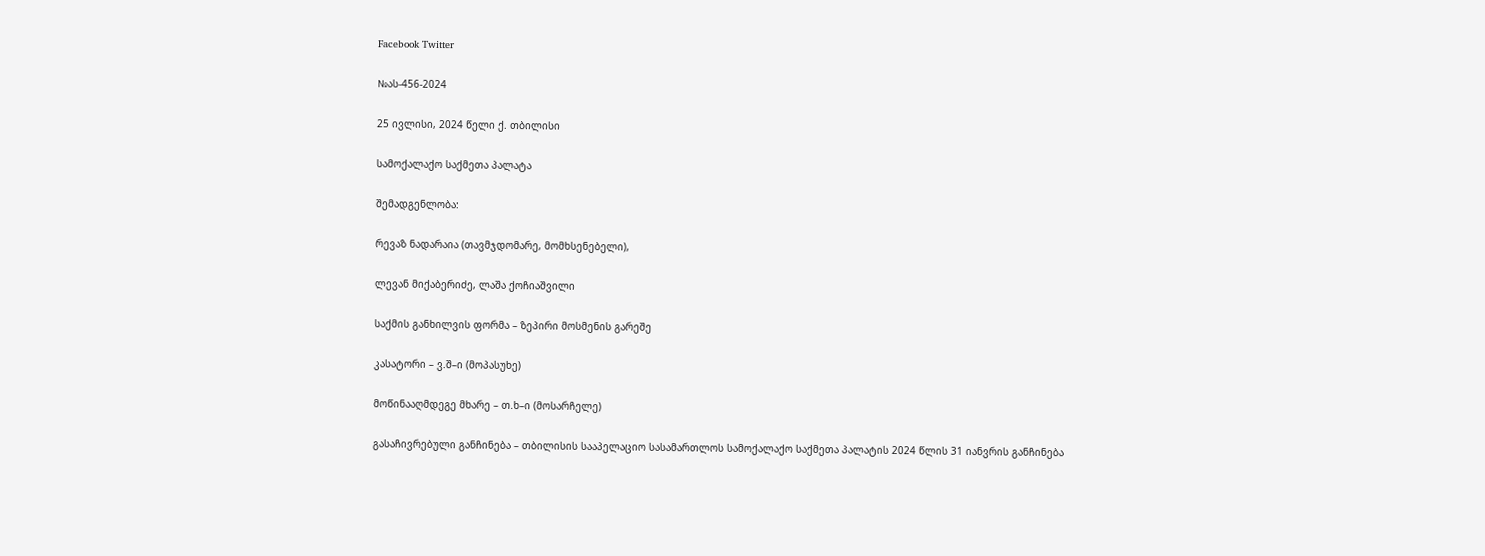Facebook Twitter

№ას-456-2024

25 ივლისი, 2024 წელი ქ. თბილისი

სამოქალაქო საქმეთა პალატა

შემადგენლობა:

რევაზ ნადარაია (თავმჯდომარე, მომხსენებელი),

ლევან მიქაბერიძე, ლაშა ქოჩიაშვილი

საქმის განხილვის ფორმა – ზეპირი მოსმენის გარეშე

კასატორი – ვ.შ–ი (მოპასუხე)

მოწინააღმდეგე მხარე – თ.ხ–ი (მოსარჩელე)

გასაჩივრებული განჩინება – თბილისის სააპელაციო სასამართლოს სამოქალაქო საქმეთა პალატის 2024 წლის 31 იანვრის განჩინება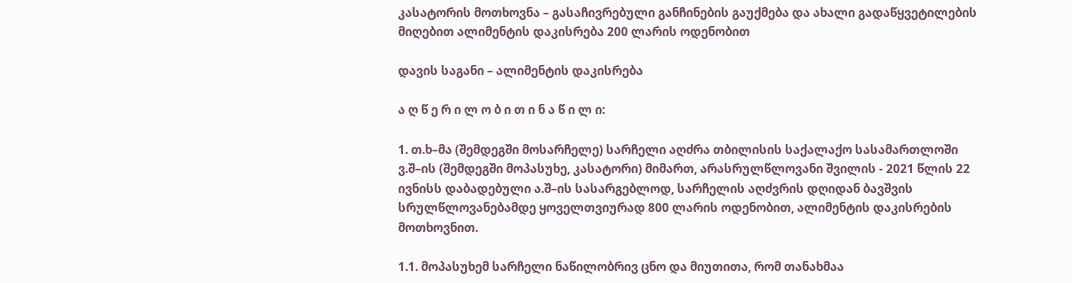კასატორის მოთხოვნა – გასაჩივრებული განჩინების გაუქმება და ახალი გადაწყვეტილების მიღებით ალიმენტის დაკისრება 200 ლარის ოდენობით

დავის საგანი – ალიმენტის დაკისრება

ა ღ წ ე რ ი ლ ო ბ ი თ ი ნ ა წ ი ლ ი:

1. თ.ხ–მა (შემდეგში მოსარჩელე) სარჩელი აღძრა თბილისის საქალაქო სასამართლოში ვ.შ–ის (შემდეგში მოპასუხე, კასატორი) მიმართ, არასრულწლოვანი შვილის - 2021 წლის 22 ივნისს დაბადებული ა.შ–ის სასარგებლოდ, სარჩელის აღძვრის დღიდან ბავშვის სრულწლოვანებამდე ყოველთვიურად 800 ლარის ოდენობით, ალიმენტის დაკისრების მოთხოვნით.

1.1. მოპასუხემ სარჩელი ნაწილობრივ ცნო და მიუთითა, რომ თანახმაა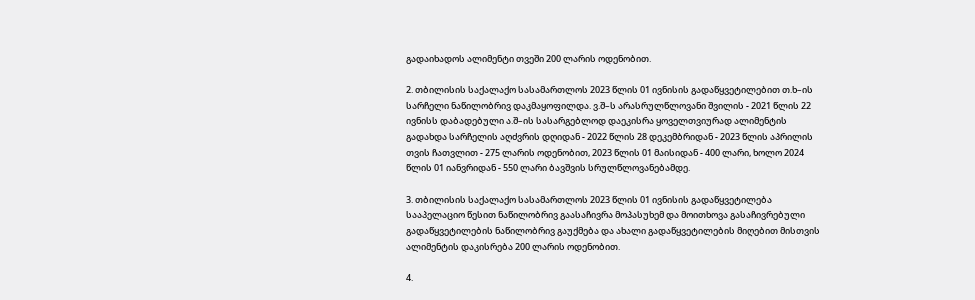გადაიხადოს ალიმენტი თვეში 200 ლარის ოდენობით.

2. თბილისის საქალაქო სასამართლოს 2023 წლის 01 ივნისის გადაწყვეტილებით თ.ხ–ის სარჩელი ნაწილობრივ დაკმაყოფილდა. ვ.შ–ს არასრულწლოვანი შვილის - 2021 წლის 22 ივნისს დაბადებული ა.შ–ის სასარგებლოდ დაეკისრა ყოველთვიურად ალიმენტის გადახდა სარჩელის აღძვრის დღიდან - 2022 წლის 28 დეკემბრიდან - 2023 წლის აპრილის თვის ჩათვლით - 275 ლარის ოდენობით, 2023 წლის 01 მაისიდან - 400 ლარი, ხოლო 2024 წლის 01 იანვრიდან - 550 ლარი ბავშვის სრულწლოვანებამდე.

3. თბილისის საქალაქო სასამართლოს 2023 წლის 01 ივნისის გადაწყვეტილება სააპელაციო წესით ნაწილობრივ გაასაჩივრა მოპასუხემ და მოითხოვა გასაჩივრებული გადაწყვეტილების ნაწილობრივ გაუქმება და ახალი გადაწყვეტილების მიღებით მისთვის ალიმენტის დაკისრება 200 ლარის ოდენობით.

4.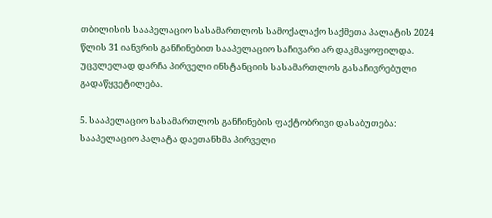თბილისის სააპელაციო სასამართლოს სამოქალაქო საქმეთა პალატის 2024 წლის 31 იანვრის განჩინებით სააპელაციო საჩივარი არ დაკმაყოფილდა. უცვლელად დარჩა პირველი ინსტანციის სასამართლოს გასაჩივრებული გადაწყვეტილება.

5. სააპელაციო სასამართლოს განჩინების ფაქტობრივი დასაბუთება: სააპელაციო პალატა დაეთანხმა პირველი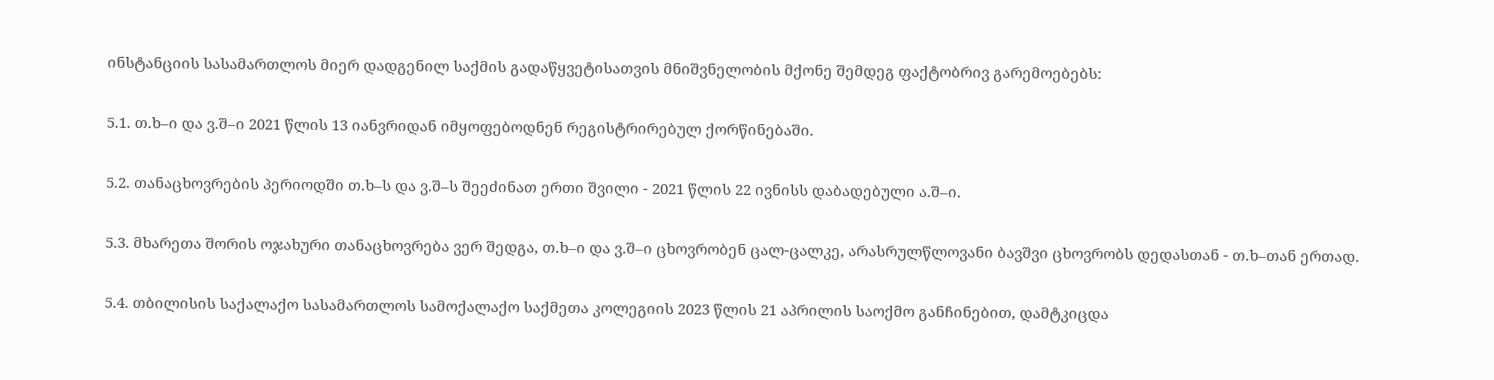ინსტანციის სასამართლოს მიერ დადგენილ საქმის გადაწყვეტისათვის მნიშვნელობის მქონე შემდეგ ფაქტობრივ გარემოებებს:

5.1. თ.ხ–ი და ვ.შ–ი 2021 წლის 13 იანვრიდან იმყოფებოდნენ რეგისტრირებულ ქორწინებაში.

5.2. თანაცხოვრების პერიოდში თ.ხ–ს და ვ.შ–ს შეეძინათ ერთი შვილი - 2021 წლის 22 ივნისს დაბადებული ა.შ–ი.

5.3. მხარეთა შორის ოჯახური თანაცხოვრება ვერ შედგა, თ.ხ–ი და ვ.შ–ი ცხოვრობენ ცალ-ცალკე, არასრულწლოვანი ბავშვი ცხოვრობს დედასთან - თ.ხ–თან ერთად.

5.4. თბილისის საქალაქო სასამართლოს სამოქალაქო საქმეთა კოლეგიის 2023 წლის 21 აპრილის საოქმო განჩინებით, დამტკიცდა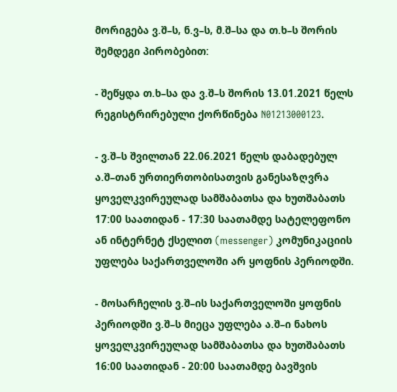მორიგება ვ.შ–ს, ნ.ვ–ს, მ.შ–სა და თ.ხ–ს შორის შემდეგი პირობებით:

- შეწყდა თ.ხ–სა და ვ.შ–ს შორის 13.01.2021 წელს რეგისტრირებული ქორწინება N01213000123.

- ვ.შ–ს შვილთან 22.06.2021 წელს დაბადებულ ა.შ–თან ურთიერთობისათვის განესაზღვრა ყოველკვირეულად სამშაბათსა და ხუთშაბათს 17:00 საათიდან - 17:30 საათამდე სატელეფონო ან ინტერნეტ ქსელით (messenger) კომუნიკაციის უფლება საქართველოში არ ყოფნის პერიოდში.

- მოსარჩელის ვ.შ–ის საქართველოში ყოფნის პერიოდში ვ.შ–ს მიეცა უფლება ა.შ–ი ნახოს ყოველკვირეულად სამშაბათსა და ხუთშაბათს 16:00 საათიდან - 20:00 საათამდე ბავშვის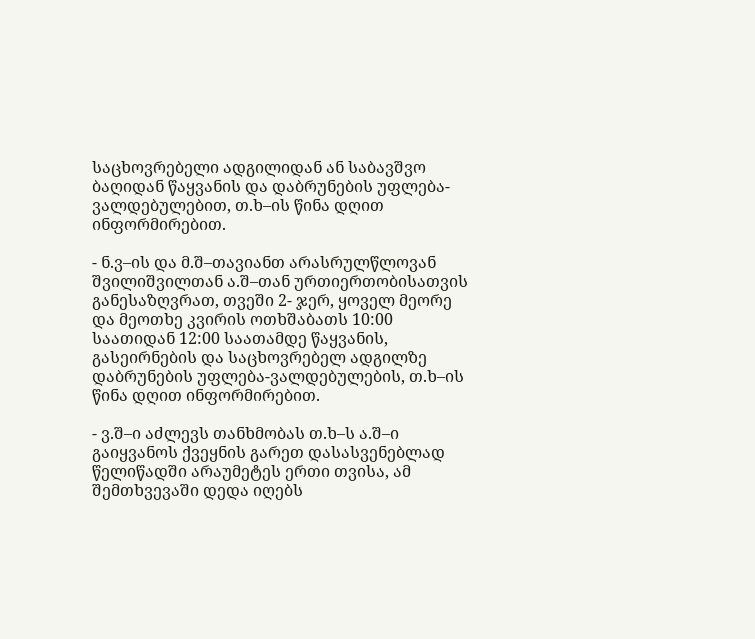საცხოვრებელი ადგილიდან ან საბავშვო ბაღიდან წაყვანის და დაბრუნების უფლება-ვალდებულებით, თ.ხ–ის წინა დღით ინფორმირებით.

- ნ.ვ–ის და მ.შ–თავიანთ არასრულწლოვან შვილიშვილთან ა.შ–თან ურთიერთობისათვის განესაზღვრათ, თვეში 2- ჯერ, ყოველ მეორე და მეოთხე კვირის ოთხშაბათს 10:00 საათიდან 12:00 საათამდე წაყვანის, გასეირნების და საცხოვრებელ ადგილზე დაბრუნების უფლება-ვალდებულების, თ.ხ–ის წინა დღით ინფორმირებით.

- ვ.შ–ი აძლევს თანხმობას თ.ხ–ს ა.შ–ი გაიყვანოს ქვეყნის გარეთ დასასვენებლად წელიწადში არაუმეტეს ერთი თვისა, ამ შემთხვევაში დედა იღებს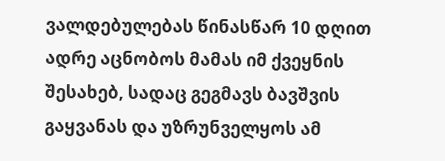ვალდებულებას წინასწარ 10 დღით ადრე აცნობოს მამას იმ ქვეყნის შესახებ, სადაც გეგმავს ბავშვის გაყვანას და უზრუნველყოს ამ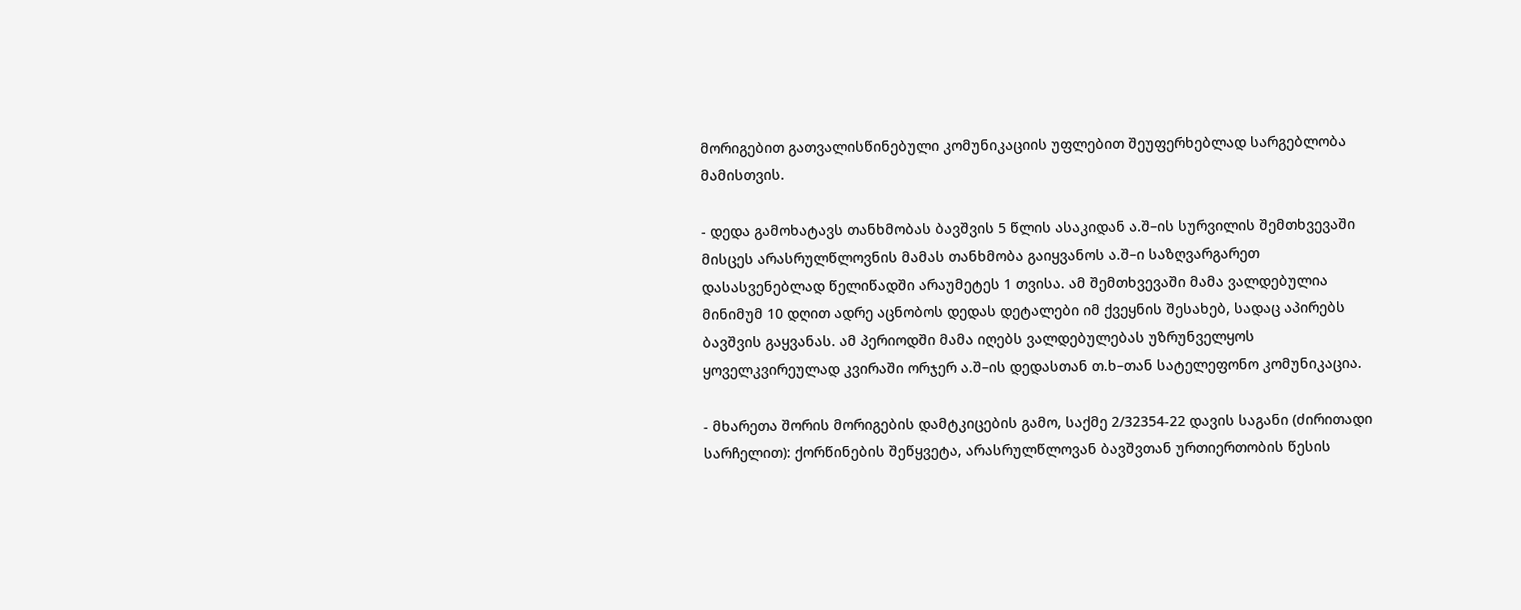მორიგებით გათვალისწინებული კომუნიკაციის უფლებით შეუფერხებლად სარგებლობა მამისთვის.

- დედა გამოხატავს თანხმობას ბავშვის 5 წლის ასაკიდან ა.შ–ის სურვილის შემთხვევაში მისცეს არასრულწლოვნის მამას თანხმობა გაიყვანოს ა.შ–ი საზღვარგარეთ დასასვენებლად წელიწადში არაუმეტეს 1 თვისა. ამ შემთხვევაში მამა ვალდებულია მინიმუმ 10 დღით ადრე აცნობოს დედას დეტალები იმ ქვეყნის შესახებ, სადაც აპირებს ბავშვის გაყვანას. ამ პერიოდში მამა იღებს ვალდებულებას უზრუნველყოს ყოველკვირეულად კვირაში ორჯერ ა.შ–ის დედასთან თ.ხ–თან სატელეფონო კომუნიკაცია.

- მხარეთა შორის მორიგების დამტკიცების გამო, საქმე 2/32354-22 დავის საგანი (ძირითადი სარჩელით): ქორწინების შეწყვეტა, არასრულწლოვან ბავშვთან ურთიერთობის წესის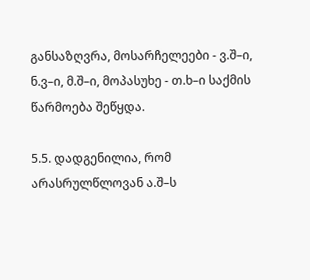განსაზღვრა, მოსარჩელეები - ვ.შ–ი, ნ.ვ–ი, მ.შ–ი, მოპასუხე - თ.ხ–ი საქმის წარმოება შეწყდა.

5.5. დადგენილია, რომ არასრულწლოვან ა.შ–ს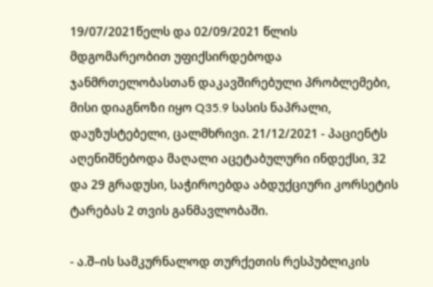19/07/2021წელს და 02/09/2021 წლის მდგომარეობით უფიქსირდებოდა ჯანმრთელობასთან დაკავშირებული პრობლემები, მისი დიაგნოზი იყო Q35.9 სასის ნაპრალი, დაუზუსტებელი, ცალმხრივი. 21/12/2021 - პაციენტს აღენიშნებოდა მაღალი აცეტაბულური ინდექსი, 32 და 29 გრადუსი, საჭიროებდა აბდუქციური კორსეტის ტარებას 2 თვის განმავლობაში.

- ა.შ–ის სამკურნალოდ თურქეთის რესპუბლიკის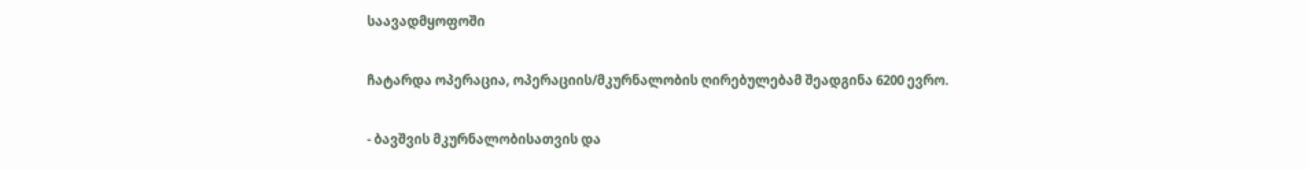საავადმყოფოში

ჩატარდა ოპერაცია, ოპერაციის/მკურნალობის ღირებულებამ შეადგინა 6200 ევრო.

- ბავშვის მკურნალობისათვის და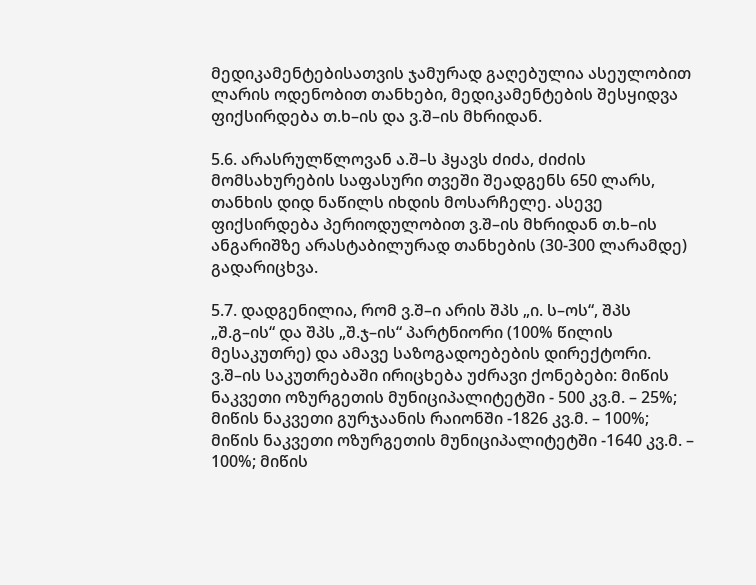მედიკამენტებისათვის ჯამურად გაღებულია ასეულობით ლარის ოდენობით თანხები, მედიკამენტების შესყიდვა ფიქსირდება თ.ხ–ის და ვ.შ–ის მხრიდან.

5.6. არასრულწლოვან ა.შ–ს ჰყავს ძიძა, ძიძის მომსახურების საფასური თვეში შეადგენს 650 ლარს, თანხის დიდ ნაწილს იხდის მოსარჩელე. ასევე ფიქსირდება პერიოდულობით ვ.შ–ის მხრიდან თ.ხ–ის ანგარიშზე არასტაბილურად თანხების (30-300 ლარამდე) გადარიცხვა.

5.7. დადგენილია, რომ ვ.შ–ი არის შპს „ი. ს–ოს“, შპს „შ.გ–ის“ და შპს „შ.ჯ–ის“ პარტნიორი (100% წილის მესაკუთრე) და ამავე საზოგადოებების დირექტორი. ვ.შ–ის საკუთრებაში ირიცხება უძრავი ქონებები: მიწის ნაკვეთი ოზურგეთის მუნიციპალიტეტში - 500 კვ.მ. – 25%; მიწის ნაკვეთი გურჯაანის რაიონში -1826 კვ.მ. – 100%; მიწის ნაკვეთი ოზურგეთის მუნიციპალიტეტში -1640 კვ.მ. – 100%; მიწის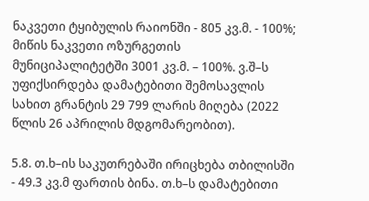ნაკვეთი ტყიბულის რაიონში - 805 კვ.მ. - 100%; მიწის ნაკვეთი ოზურგეთის მუნიციპალიტეტში 3001 კვ.მ. – 100%. ვ.შ–ს უფიქსირდება დამატებითი შემოსავლის სახით გრანტის 29 799 ლარის მიღება (2022 წლის 26 აპრილის მდგომარეობით).

5.8. თ.ხ–ის საკუთრებაში ირიცხება თბილისში - 49.3 კვ.მ ფართის ბინა. თ.ხ–ს დამატებითი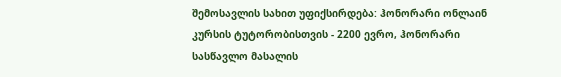შემოსავლის სახით უფიქსირდება: ჰონორარი ონლაინ კურსის ტუტორობისთვის - 2200 ევრო, ჰონორარი სასწავლო მასალის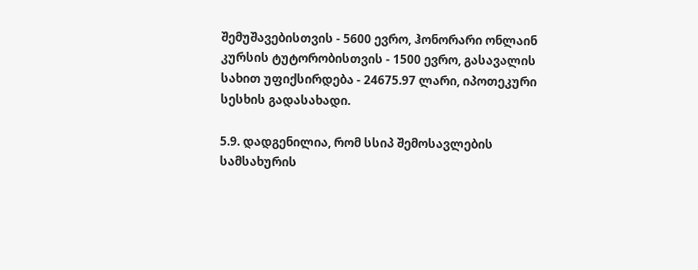შემუშავებისთვის - 5600 ევრო, ჰონორარი ონლაინ კურსის ტუტორობისთვის - 1500 ევრო, გასავალის სახით უფიქსირდება - 24675.97 ლარი, იპოთეკური სესხის გადასახადი.

5.9. დადგენილია, რომ სსიპ შემოსავლების სამსახურის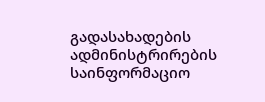გადასახადების ადმინისტრირების საინფორმაციო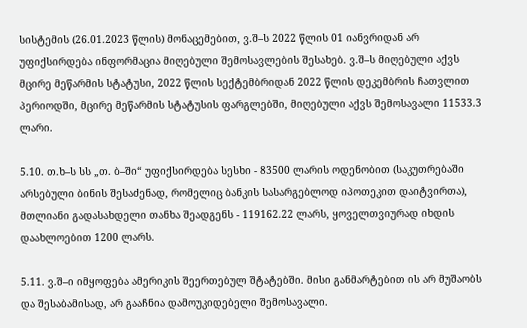სისტემის (26.01.2023 წლის) მონაცემებით, ვ.შ–ს 2022 წლის 01 იანვრიდან არ უფიქსირდება ინფორმაცია მიღებული შემოსავლების შესახებ. ვ.შ–ს მიღებული აქვს მცირე მეწარმის სტატუსი, 2022 წლის სექტემბრიდან 2022 წლის დეკემბრის ჩათვლით პერიოდში, მცირე მეწარმის სტატუსის ფარგლებში, მიღებული აქვს შემოსავალი 11533.3 ლარი.

5.10. თ.ხ–ს სს „თ. ბ–ში“ უფიქსირდება სესხი - 83500 ლარის ოდენობით (საკუთრებაში არსებული ბინის შესაძენად, რომელიც ბანკის სასარგებლოდ იპოთეკით დაიტვირთა), მთლიანი გადასახდელი თანხა შეადგენს - 119162.22 ლარს, ყოველთვიურად იხდის დაახლოებით 1200 ლარს.

5.11. ვ.შ–ი იმყოფება ამერიკის შეერთებულ შტატებში. მისი განმარტებით ის არ მუშაობს და შესაბამისად, არ გააჩნია დამოუკიდებელი შემოსავალი.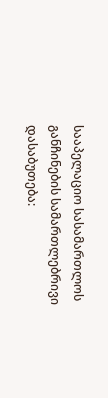სააპელაციო სასამართლოს განჩინების სამართლებრივი დასაბუთება: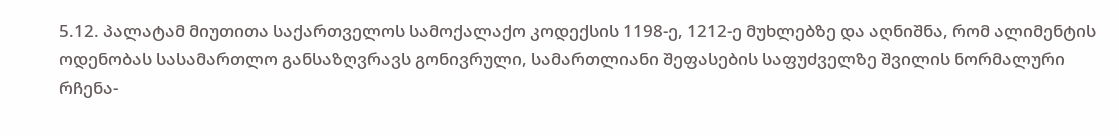5.12. პალატამ მიუთითა საქართველოს სამოქალაქო კოდექსის 1198-ე, 1212-ე მუხლებზე და აღნიშნა, რომ ალიმენტის ოდენობას სასამართლო განსაზღვრავს გონივრული, სამართლიანი შეფასების საფუძველზე შვილის ნორმალური რჩენა-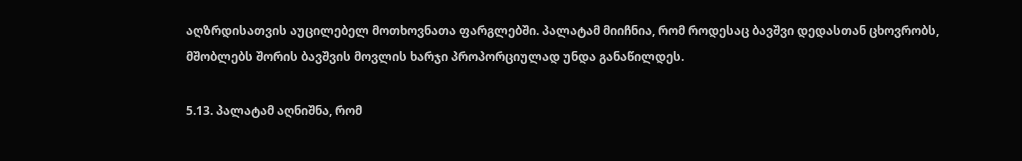აღზრდისათვის აუცილებელ მოთხოვნათა ფარგლებში. პალატამ მიიჩნია, რომ როდესაც ბავშვი დედასთან ცხოვრობს, მშობლებს შორის ბავშვის მოვლის ხარჯი პროპორციულად უნდა განაწილდეს.

5.13. პალატამ აღნიშნა, რომ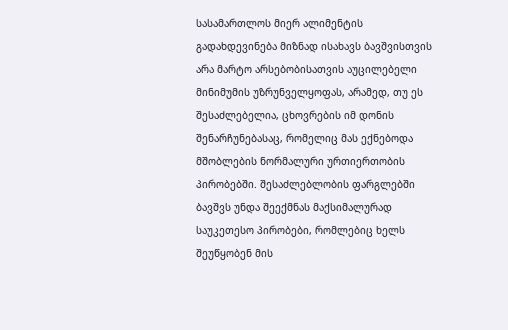სასამართლოს მიერ ალიმენტის გადახდევინება მიზნად ისახავს ბავშვისთვის არა მარტო არსებობისათვის აუცილებელი მინიმუმის უზრუნველყოფას, არამედ, თუ ეს შესაძლებელია, ცხოვრების იმ დონის შენარჩუნებასაც, რომელიც მას ექნებოდა მშობლების ნორმალური ურთიერთობის პირობებში. შესაძლებლობის ფარგლებში ბავშვს უნდა შეექმნას მაქსიმალურად საუკეთესო პირობები, რომლებიც ხელს შეუწყობენ მის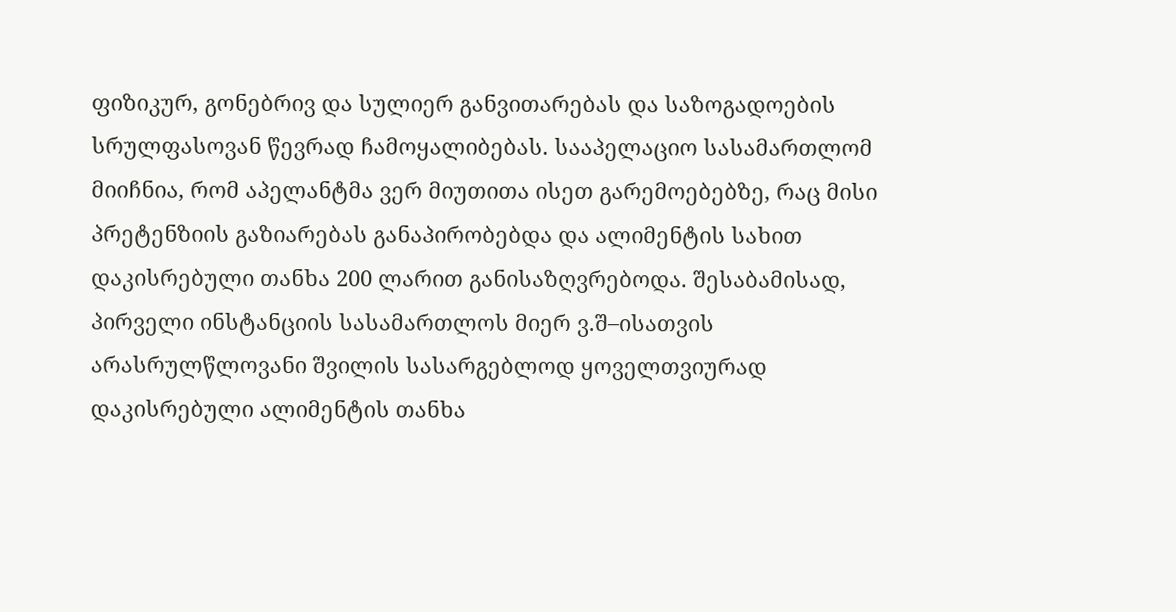ფიზიკურ, გონებრივ და სულიერ განვითარებას და საზოგადოების სრულფასოვან წევრად ჩამოყალიბებას. სააპელაციო სასამართლომ მიიჩნია, რომ აპელანტმა ვერ მიუთითა ისეთ გარემოებებზე, რაც მისი პრეტენზიის გაზიარებას განაპირობებდა და ალიმენტის სახით დაკისრებული თანხა 200 ლარით განისაზღვრებოდა. შესაბამისად, პირველი ინსტანციის სასამართლოს მიერ ვ.შ–ისათვის არასრულწლოვანი შვილის სასარგებლოდ ყოველთვიურად დაკისრებული ალიმენტის თანხა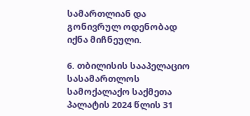სამართლიან და გონივრულ ოდენობად იქნა მიჩნეული.

6. თბილისის სააპელაციო სასამართლოს სამოქალაქო საქმეთა პალატის 2024 წლის 31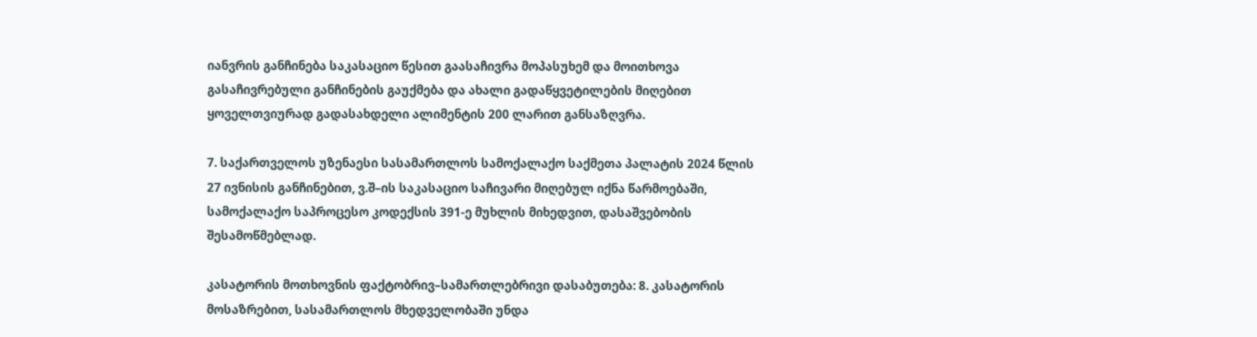იანვრის განჩინება საკასაციო წესით გაასაჩივრა მოპასუხემ და მოითხოვა გასაჩივრებული განჩინების გაუქმება და ახალი გადაწყვეტილების მიღებით ყოველთვიურად გადასახდელი ალიმენტის 200 ლარით განსაზღვრა.

7. საქართველოს უზენაესი სასამართლოს სამოქალაქო საქმეთა პალატის 2024 წლის 27 ივნისის განჩინებით, ვ.შ–ის საკასაციო საჩივარი მიღებულ იქნა წარმოებაში, სამოქალაქო საპროცესო კოდექსის 391-ე მუხლის მიხედვით, დასაშვებობის შესამოწმებლად.

კასატორის მოთხოვნის ფაქტობრივ–სამართლებრივი დასაბუთება: 8. კასატორის მოსაზრებით, სასამართლოს მხედველობაში უნდა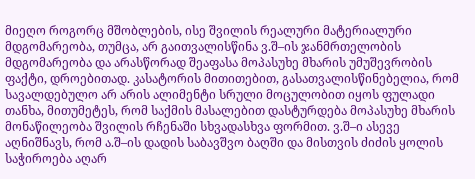მიეღო როგორც მშობლების, ისე შვილის რეალური მატერიალური მდგომარეობა, თუმცა, არ გაითვალისწინა ვ.შ–ის ჯანმრთელობის მდგომარეობა და არასწორად შეაფასა მოპასუხე მხარის უმუშევრობის ფაქტი, დროებითად. კასატორის მითითებით, გასათვალისწინებელია, რომ სავალდებულო არ არის ალიმენტი სრული მოცულობით იყოს ფულადი თანხა, მითუმეტეს, რომ საქმის მასალებით დასტურდება მოპასუხე მხარის მონაწილეობა შვილის რჩენაში სხვადასხვა ფორმით. ვ.შ–ი ასევე აღნიშნავს, რომ ა.შ–ის დადის საბავშვო ბაღში და მისთვის ძიძის ყოლის საჭიროება აღარ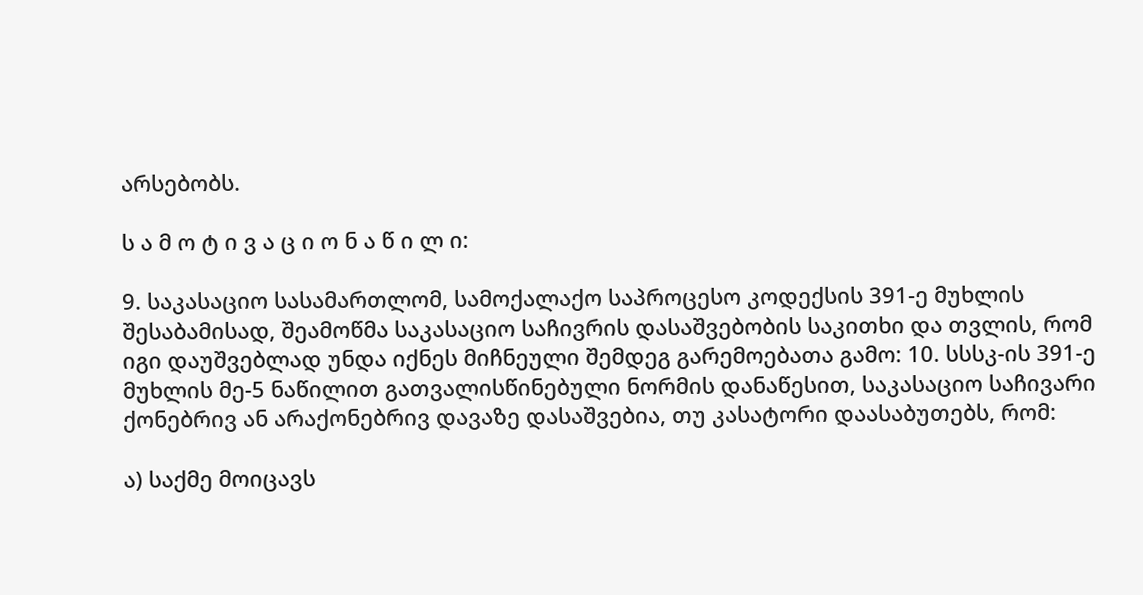არსებობს.

ს ა მ ო ტ ი ვ ა ც ი ო ნ ა წ ი ლ ი:

9. საკასაციო სასამართლომ, სამოქალაქო საპროცესო კოდექსის 391-ე მუხლის შესაბამისად, შეამოწმა საკასაციო საჩივრის დასაშვებობის საკითხი და თვლის, რომ იგი დაუშვებლად უნდა იქნეს მიჩნეული შემდეგ გარემოებათა გამო: 10. სსსკ-ის 391-ე მუხლის მე-5 ნაწილით გათვალისწინებული ნორმის დანაწესით, საკასაციო საჩივარი ქონებრივ ან არაქონებრივ დავაზე დასაშვებია, თუ კასატორი დაასაბუთებს, რომ:

ა) საქმე მოიცავს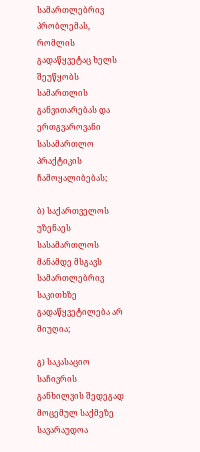სამართლებრივ პრობლემას, რომლის გადაწყვეტაც ხელს შეუწყობს სამართლის განვითარებას და ერთგვაროვანი სასამართლო პრაქტიკის ჩამოყალიბებას;

ბ) საქართველოს უზენაეს სასამართლოს მანამდე მსგავს სამართლებრივ საკითხზე გადაწყვეტილება არ მიუღია;

გ) საკასაციო საჩივრის განხილვის შედეგად მოცემულ საქმეზე სავარაუდოა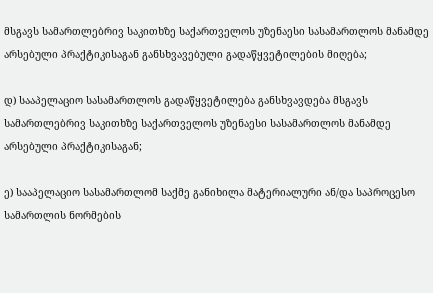მსგავს სამართლებრივ საკითხზე საქართველოს უზენაესი სასამართლოს მანამდე არსებული პრაქტიკისაგან განსხვავებული გადაწყვეტილების მიღება;

დ) სააპელაციო სასამართლოს გადაწყვეტილება განსხვავდება მსგავს სამართლებრივ საკითხზე საქართველოს უზენაესი სასამართლოს მანამდე არსებული პრაქტიკისაგან;

ე) სააპელაციო სასამართლომ საქმე განიხილა მატერიალური ან/და საპროცესო სამართლის ნორმების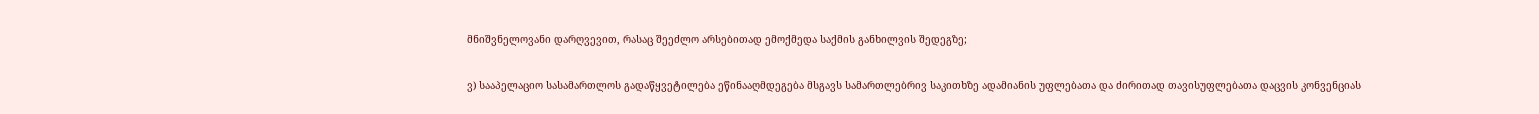მნიშვნელოვანი დარღვევით, რასაც შეეძლო არსებითად ემოქმედა საქმის განხილვის შედეგზე;

ვ) სააპელაციო სასამართლოს გადაწყვეტილება ეწინააღმდეგება მსგავს სამართლებრივ საკითხზე ადამიანის უფლებათა და ძირითად თავისუფლებათა დაცვის კონვენციას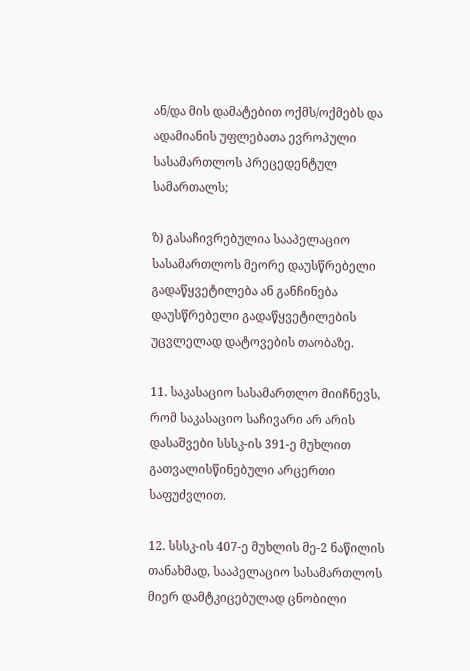ან/და მის დამატებით ოქმს/ოქმებს და ადამიანის უფლებათა ევროპული სასამართლოს პრეცედენტულ სამართალს;

ზ) გასაჩივრებულია სააპელაციო სასამართლოს მეორე დაუსწრებელი გადაწყვეტილება ან განჩინება დაუსწრებელი გადაწყვეტილების უცვლელად დატოვების თაობაზე.

11. საკასაციო სასამართლო მიიჩნევს, რომ საკასაციო საჩივარი არ არის დასაშვები სსსკ-ის 391-ე მუხლით გათვალისწინებული არცერთი საფუძვლით.

12. სსსკ-ის 407-ე მუხლის მე-2 ნაწილის თანახმად, სააპელაციო სასამართლოს მიერ დამტკიცებულად ცნობილი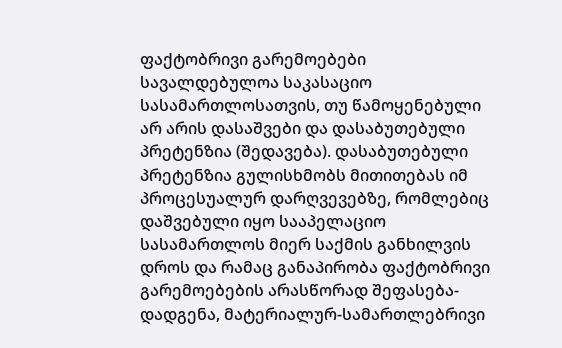ფაქტობრივი გარემოებები სავალდებულოა საკასაციო სასამართლოსათვის, თუ წამოყენებული არ არის დასაშვები და დასაბუთებული პრეტენზია (შედავება). დასაბუთებული პრეტენზია გულისხმობს მითითებას იმ პროცესუალურ დარღვევებზე, რომლებიც დაშვებული იყო სააპელაციო სასამართლოს მიერ საქმის განხილვის დროს და რამაც განაპირობა ფაქტობრივი გარემოებების არასწორად შეფასება-დადგენა, მატერიალურ-სამართლებრივი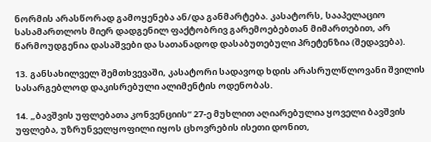ნორმის არასწორად გამოყენება ან/და განმარტება. კასატორს, სააპელაციო სასამართლოს მიერ დადგენილ ფაქტობრივ გარემოებებთან მიმართებით, არ წარმოუდგენია დასაშვები და სათანადოდ დასაბუთებული პრეტენზია (შედავება).

13. განსახილველ შემთხვევაში, კასატორი სადავოდ ხდის არასრულწლოვანი შვილის სასარგებლოდ დაკისრებული ალიმენტის ოდენობას.

14. „ბავშვის უფლებათა კონვენციის“ 27-ე მუხლით აღიარებულია ყოველი ბავშვის უფლება, უზრუნველყოფილი იყოს ცხოვრების ისეთი დონით,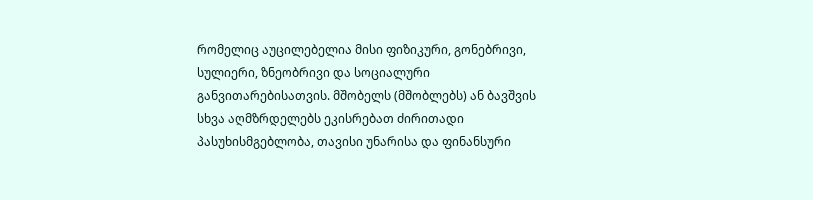რომელიც აუცილებელია მისი ფიზიკური, გონებრივი, სულიერი, ზნეობრივი და სოციალური განვითარებისათვის. მშობელს (მშობლებს) ან ბავშვის სხვა აღმზრდელებს ეკისრებათ ძირითადი პასუხისმგებლობა, თავისი უნარისა და ფინანსური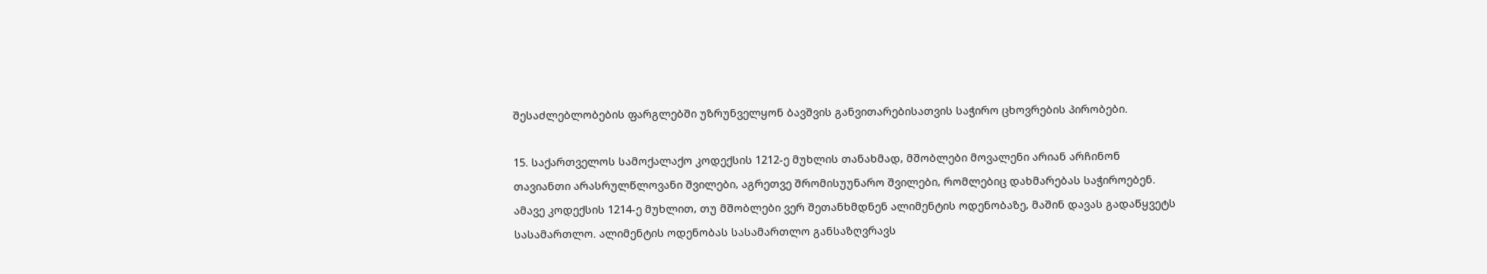შესაძლებლობების ფარგლებში უზრუნველყონ ბავშვის განვითარებისათვის საჭირო ცხოვრების პირობები.

15. საქართველოს სამოქალაქო კოდექსის 1212-ე მუხლის თანახმად, მშობლები მოვალენი არიან არჩინონ თავიანთი არასრულწლოვანი შვილები, აგრეთვე შრომისუუნარო შვილები, რომლებიც დახმარებას საჭიროებენ. ამავე კოდექსის 1214-ე მუხლით, თუ მშობლები ვერ შეთანხმდნენ ალიმენტის ოდენობაზე, მაშინ დავას გადაწყვეტს სასამართლო. ალიმენტის ოდენობას სასამართლო განსაზღვრავს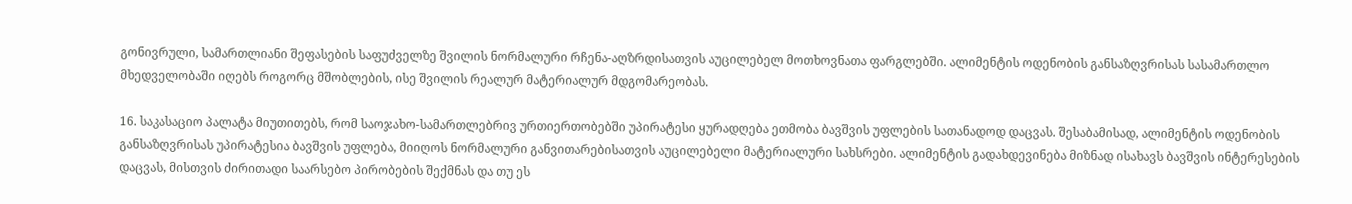გონივრული, სამართლიანი შეფასების საფუძველზე შვილის ნორმალური რჩენა-აღზრდისათვის აუცილებელ მოთხოვნათა ფარგლებში. ალიმენტის ოდენობის განსაზღვრისას სასამართლო მხედველობაში იღებს როგორც მშობლების, ისე შვილის რეალურ მატერიალურ მდგომარეობას.

16. საკასაციო პალატა მიუთითებს, რომ საოჯახო-სამართლებრივ ურთიერთობებში უპირატესი ყურადღება ეთმობა ბავშვის უფლების სათანადოდ დაცვას. შესაბამისად, ალიმენტის ოდენობის განსაზღვრისას უპირატესია ბავშვის უფლება, მიიღოს ნორმალური განვითარებისათვის აუცილებელი მატერიალური სახსრები. ალიმენტის გადახდევინება მიზნად ისახავს ბავშვის ინტერესების დაცვას, მისთვის ძირითადი საარსებო პირობების შექმნას და თუ ეს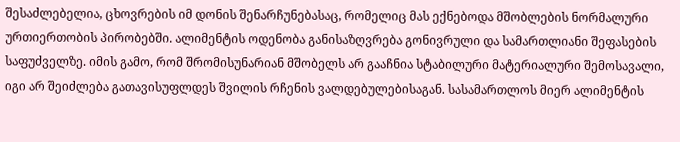შესაძლებელია, ცხოვრების იმ დონის შენარჩუნებასაც, რომელიც მას ექნებოდა მშობლების ნორმალური ურთიერთობის პირობებში. ალიმენტის ოდენობა განისაზღვრება გონივრული და სამართლიანი შეფასების საფუძველზე. იმის გამო, რომ შრომისუნარიან მშობელს არ გააჩნია სტაბილური მატერიალური შემოსავალი, იგი არ შეიძლება გათავისუფლდეს შვილის რჩენის ვალდებულებისაგან. სასამართლოს მიერ ალიმენტის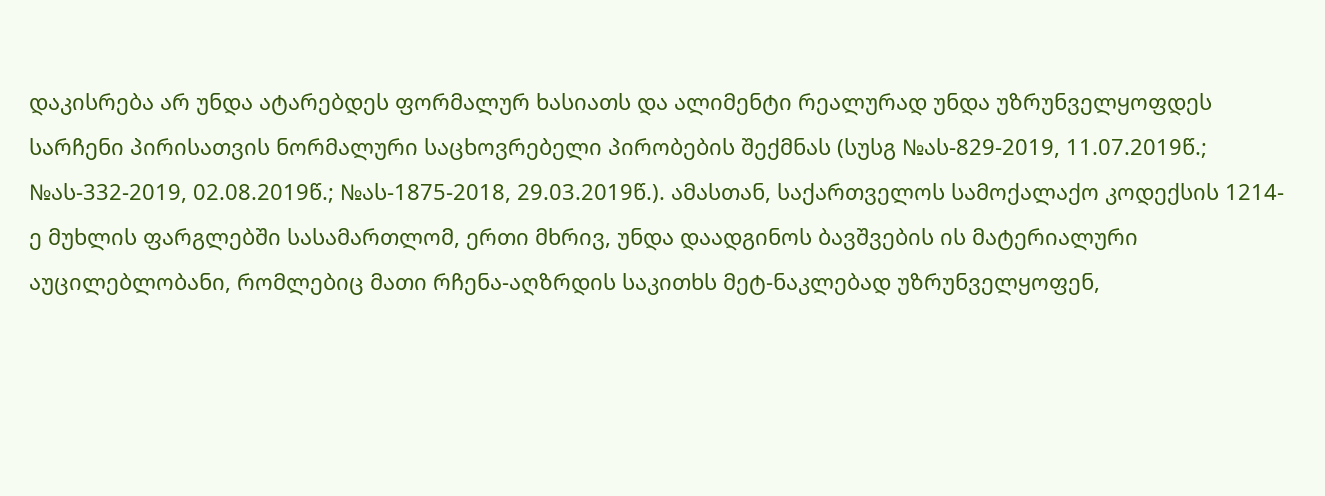დაკისრება არ უნდა ატარებდეს ფორმალურ ხასიათს და ალიმენტი რეალურად უნდა უზრუნველყოფდეს სარჩენი პირისათვის ნორმალური საცხოვრებელი პირობების შექმნას (სუსგ №ას-829-2019, 11.07.2019წ.; №ას-332-2019, 02.08.2019წ.; №ას-1875-2018, 29.03.2019წ.). ამასთან, საქართველოს სამოქალაქო კოდექსის 1214-ე მუხლის ფარგლებში სასამართლომ, ერთი მხრივ, უნდა დაადგინოს ბავშვების ის მატერიალური აუცილებლობანი, რომლებიც მათი რჩენა-აღზრდის საკითხს მეტ-ნაკლებად უზრუნველყოფენ,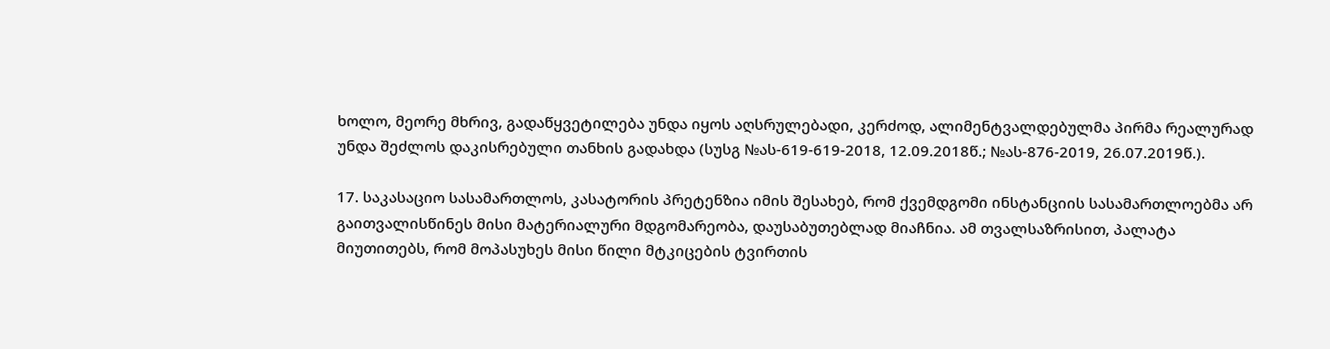ხოლო, მეორე მხრივ, გადაწყვეტილება უნდა იყოს აღსრულებადი, კერძოდ, ალიმენტვალდებულმა პირმა რეალურად უნდა შეძლოს დაკისრებული თანხის გადახდა (სუსგ №ას-619-619-2018, 12.09.2018წ.; №ას-876-2019, 26.07.2019წ.).

17. საკასაციო სასამართლოს, კასატორის პრეტენზია იმის შესახებ, რომ ქვემდგომი ინსტანციის სასამართლოებმა არ გაითვალისწინეს მისი მატერიალური მდგომარეობა, დაუსაბუთებლად მიაჩნია. ამ თვალსაზრისით, პალატა მიუთითებს, რომ მოპასუხეს მისი წილი მტკიცების ტვირთის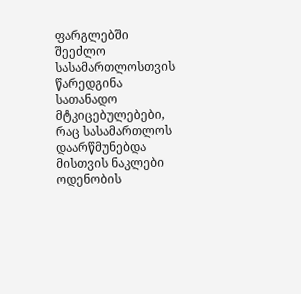ფარგლებში შეეძლო სასამართლოსთვის წარედგინა სათანადო მტკიცებულებები, რაც სასამართლოს დაარწმუნებდა მისთვის ნაკლები ოდენობის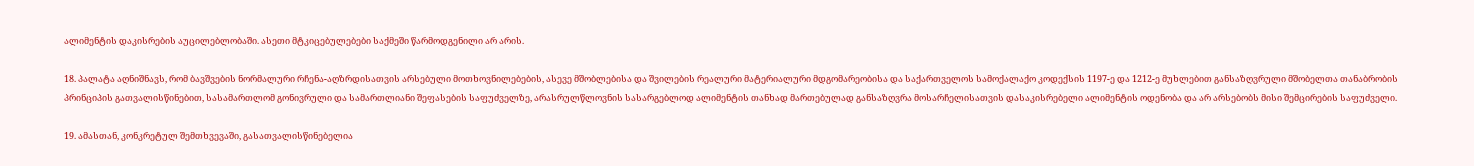ალიმენტის დაკისრების აუცილებლობაში. ასეთი მტკიცებულებები საქმეში წარმოდგენილი არ არის.

18. პალატა აღნიშნავს, რომ ბავშვების ნორმალური რჩენა-აღზრდისათვის არსებული მოთხოვნილებების, ასევე მშობლებისა და შვილების რეალური მატერიალური მდგომარეობისა და საქართველოს სამოქალაქო კოდექსის 1197-ე და 1212-ე მუხლებით განსაზღვრული მშობელთა თანაბრობის პრინციპის გათვალისწინებით, სასამართლომ გონივრული და სამართლიანი შეფასების საფუძველზე, არასრულწლოვნის სასარგებლოდ ალიმენტის თანხად მართებულად განსაზღვრა მოსარჩელისათვის დასაკისრებელი ალიმენტის ოდენობა და არ არსებობს მისი შემცირების საფუძველი.

19. ამასთან, კონკრეტულ შემთხვევაში, გასათვალისწინებელია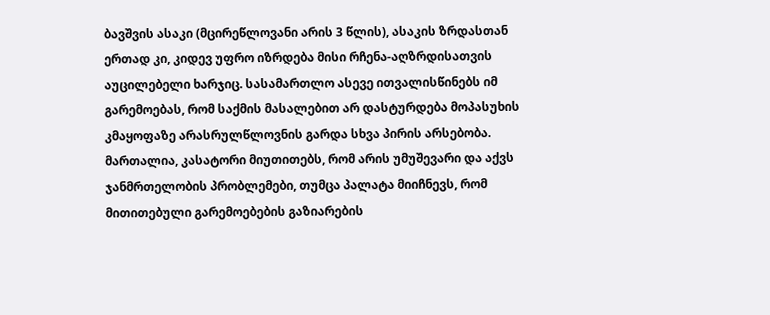ბავშვის ასაკი (მცირეწლოვანი არის 3 წლის), ასაკის ზრდასთან ერთად კი, კიდევ უფრო იზრდება მისი რჩენა-აღზრდისათვის აუცილებელი ხარჯიც. სასამართლო ასევე ითვალისწინებს იმ გარემოებას, რომ საქმის მასალებით არ დასტურდება მოპასუხის კმაყოფაზე არასრულწლოვნის გარდა სხვა პირის არსებობა. მართალია, კასატორი მიუთითებს, რომ არის უმუშევარი და აქვს ჯანმრთელობის პრობლემები, თუმცა პალატა მიიჩნევს, რომ მითითებული გარემოებების გაზიარების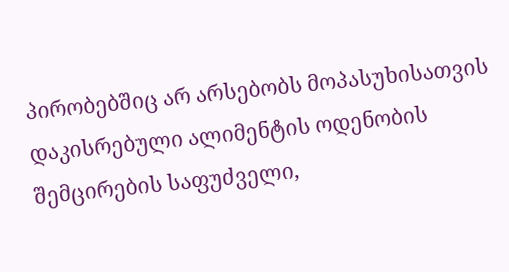პირობებშიც არ არსებობს მოპასუხისათვის დაკისრებული ალიმენტის ოდენობის შემცირების საფუძველი,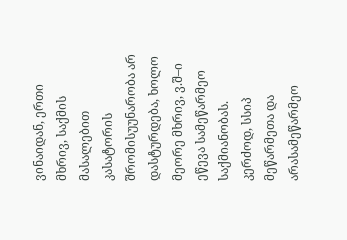ვინაიდან, ერთი მხრივ, საქმის მასალებით კასატორის შრომისუუნარობა არ დასტურდება, ხოლო მეორე მხრივ, ვ.შ–ი ეწევა სამეწარმეო საქმიანობას. კერძოდ, სსიპ მეწარმეთა და არასამეწარმეო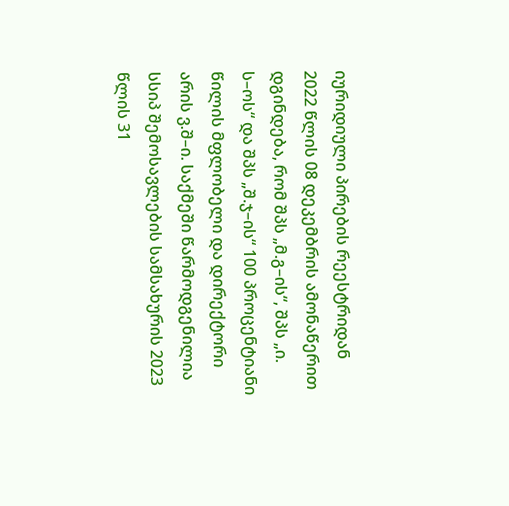იურიდიული პირების რეესტრიდან 2022 წლის 08 დეკემბრის ამონაწერით დგინდება, რომ შპს „მ.გ–ის“, შპს „ი. ს–ოს“ და შპს „შ.ჯ–ის“ 100 პროცენტიანი წილის მფლობელი და დირექტორი არის ვ.შ–ი. საქმეში წარმოდგენილია სსიპ შემოსავლების სამსახურის 2023 წლის 31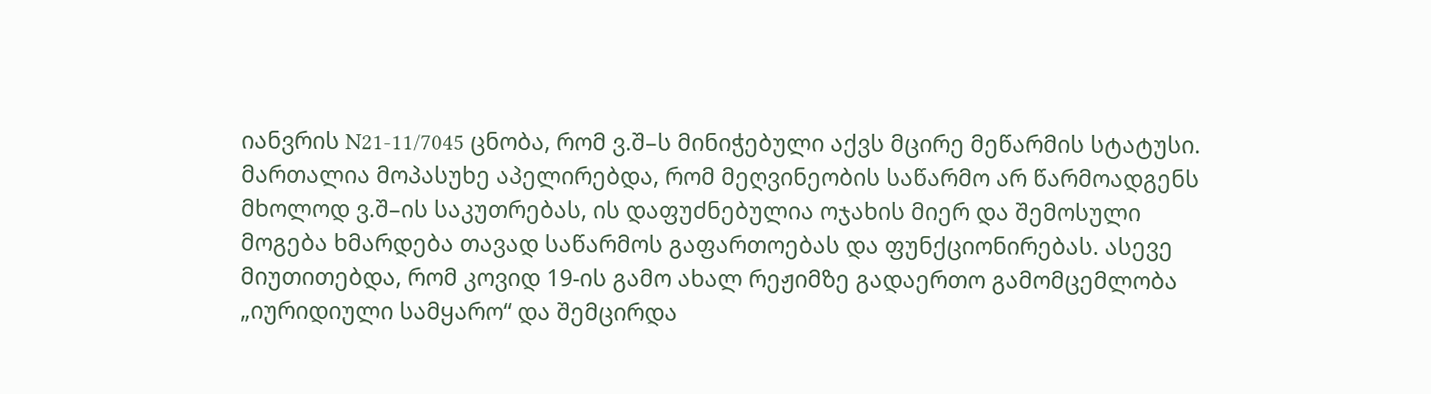იანვრის N21-11/7045 ცნობა, რომ ვ.შ–ს მინიჭებული აქვს მცირე მეწარმის სტატუსი. მართალია მოპასუხე აპელირებდა, რომ მეღვინეობის საწარმო არ წარმოადგენს მხოლოდ ვ.შ–ის საკუთრებას, ის დაფუძნებულია ოჯახის მიერ და შემოსული მოგება ხმარდება თავად საწარმოს გაფართოებას და ფუნქციონირებას. ასევე მიუთითებდა, რომ კოვიდ 19-ის გამო ახალ რეჟიმზე გადაერთო გამომცემლობა „იურიდიული სამყარო“ და შემცირდა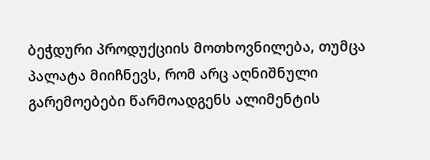ბეჭდური პროდუქციის მოთხოვნილება, თუმცა პალატა მიიჩნევს, რომ არც აღნიშნული გარემოებები წარმოადგენს ალიმენტის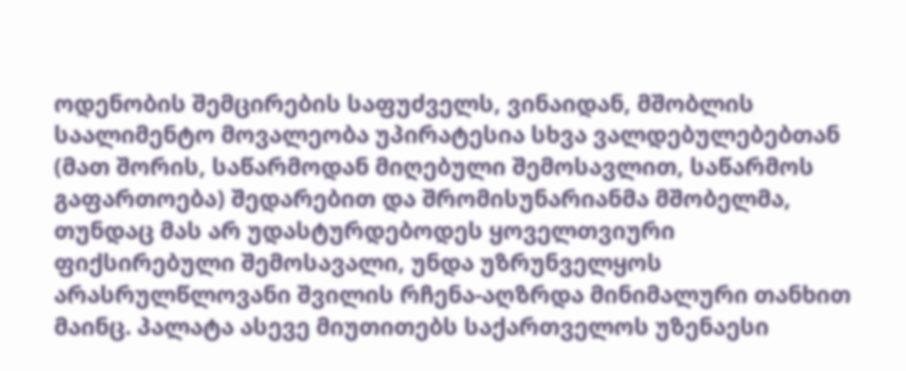ოდენობის შემცირების საფუძველს, ვინაიდან, მშობლის საალიმენტო მოვალეობა უპირატესია სხვა ვალდებულებებთან (მათ შორის, საწარმოდან მიღებული შემოსავლით, საწარმოს გაფართოება) შედარებით და შრომისუნარიანმა მშობელმა, თუნდაც მას არ უდასტურდებოდეს ყოველთვიური ფიქსირებული შემოსავალი, უნდა უზრუნველყოს არასრულწლოვანი შვილის რჩენა-აღზრდა მინიმალური თანხით მაინც. პალატა ასევე მიუთითებს საქართველოს უზენაესი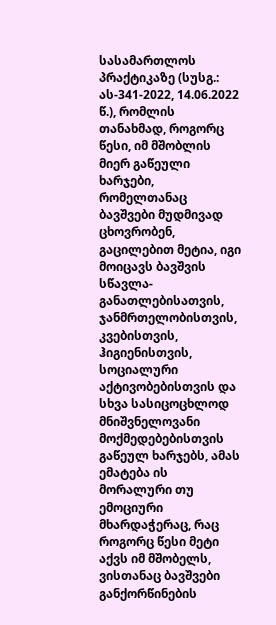სასამართლოს პრაქტიკაზე (სუსგ.: ას-341-2022, 14.06.2022 წ.), რომლის თანახმად, როგორც წესი, იმ მშობლის მიერ გაწეული ხარჯები, რომელთანაც ბავშვები მუდმივად ცხოვრობენ, გაცილებით მეტია, იგი მოიცავს ბავშვის სწავლა-განათლებისათვის, ჯანმრთელობისთვის, კვებისთვის, ჰიგიენისთვის, სოციალური აქტივობებისთვის და სხვა სასიცოცხლოდ მნიშვნელოვანი მოქმედებებისთვის გაწეულ ხარჯებს, ამას ემატება ის მორალური თუ ემოციური მხარდაჭერაც, რაც როგორც წესი მეტი აქვს იმ მშობელს, ვისთანაც ბავშვები განქორწინების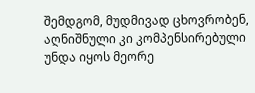შემდგომ, მუდმივად ცხოვრობენ, აღნიშნული კი კომპენსირებული უნდა იყოს მეორე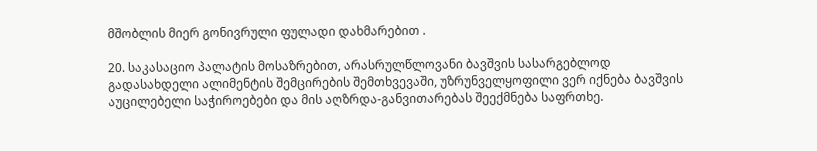მშობლის მიერ გონივრული ფულადი დახმარებით .

20. საკასაციო პალატის მოსაზრებით, არასრულწლოვანი ბავშვის სასარგებლოდ გადასახდელი ალიმენტის შემცირების შემთხვევაში, უზრუნველყოფილი ვერ იქნება ბავშვის აუცილებელი საჭიროებები და მის აღზრდა-განვითარებას შეექმნება საფრთხე.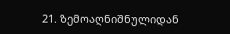21. ზემოაღნიშნულიდან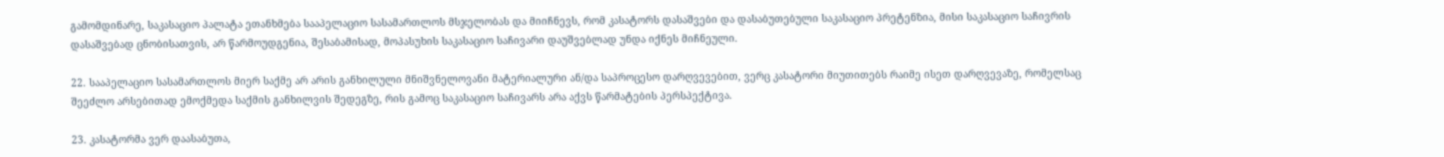გამომდინარე, საკასაციო პალატა ეთანხმება სააპელაციო სასამართლოს მსჯელობას და მიიჩნევს, რომ კასატორს დასაშვები და დასაბუთებული საკასაციო პრეტენზია, მისი საკასაციო საჩივრის დასაშვებად ცნობისათვის, არ წარმოუდგენია, შესაბამისად, მოპასუხის საკასაციო საჩივარი დაუშვებლად უნდა იქნეს მიჩნეული.

22. სააპელაციო სასამართლოს მიერ საქმე არ არის განხილული მნიშვნელოვანი მატერიალური ან/და საპროცესო დარღვევებით, ვერც კასატორი მიუთითებს რაიმე ისეთ დარღვევაზე, რომელსაც შეეძლო არსებითად ემოქმედა საქმის განხილვის შედეგზე, რის გამოც საკასაციო საჩივარს არა აქვს წარმატების პერსპექტივა.

23. კასატორმა ვერ დაასაბუთა,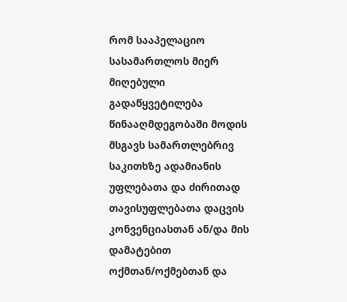რომ სააპელაციო სასამართლოს მიერ მიღებული გადაწყვეტილება წინააღმდეგობაში მოდის მსგავს სამართლებრივ საკითხზე ადამიანის უფლებათა და ძირითად თავისუფლებათა დაცვის კონვენციასთან ან/და მის დამატებით ოქმთან/ოქმებთან და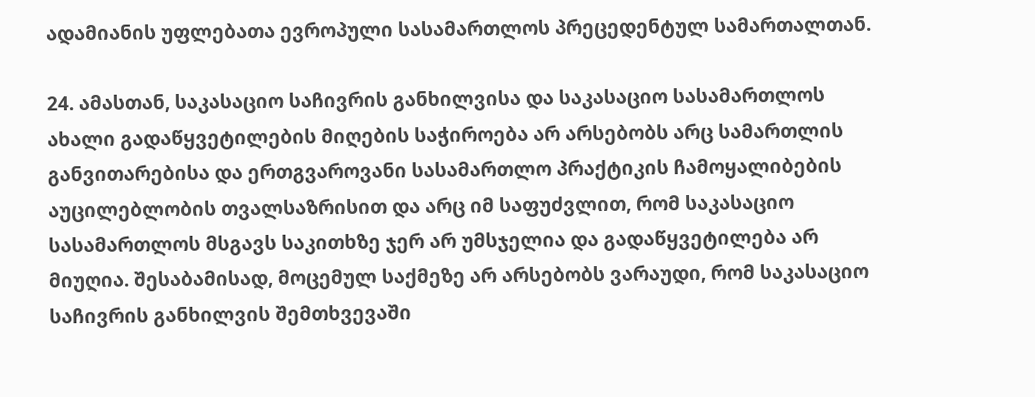ადამიანის უფლებათა ევროპული სასამართლოს პრეცედენტულ სამართალთან.

24. ამასთან, საკასაციო საჩივრის განხილვისა და საკასაციო სასამართლოს ახალი გადაწყვეტილების მიღების საჭიროება არ არსებობს არც სამართლის განვითარებისა და ერთგვაროვანი სასამართლო პრაქტიკის ჩამოყალიბების აუცილებლობის თვალსაზრისით და არც იმ საფუძვლით, რომ საკასაციო სასამართლოს მსგავს საკითხზე ჯერ არ უმსჯელია და გადაწყვეტილება არ მიუღია. შესაბამისად, მოცემულ საქმეზე არ არსებობს ვარაუდი, რომ საკასაციო საჩივრის განხილვის შემთხვევაში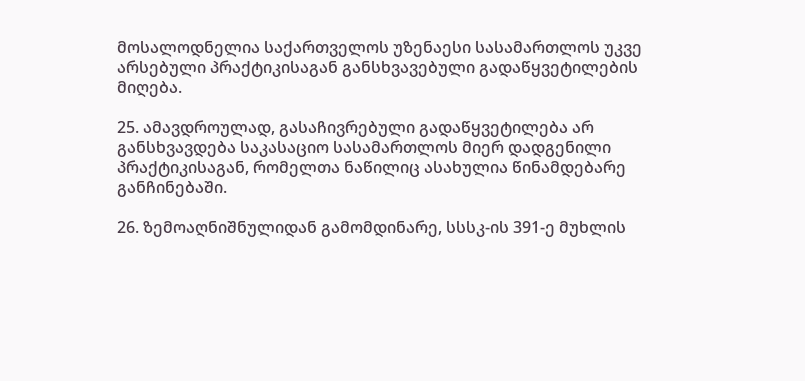მოსალოდნელია საქართველოს უზენაესი სასამართლოს უკვე არსებული პრაქტიკისაგან განსხვავებული გადაწყვეტილების მიღება.

25. ამავდროულად, გასაჩივრებული გადაწყვეტილება არ განსხვავდება საკასაციო სასამართლოს მიერ დადგენილი პრაქტიკისაგან, რომელთა ნაწილიც ასახულია წინამდებარე განჩინებაში.

26. ზემოაღნიშნულიდან გამომდინარე, სსსკ-ის 391-ე მუხლის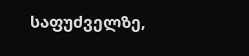საფუძველზე,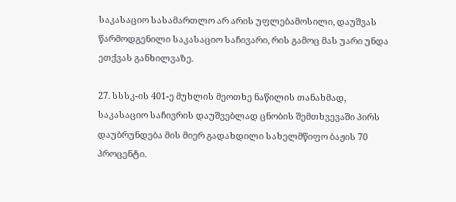საკასაციო სასამართლო არ არის უფლებამოსილი, დაუშვას წარმოდგენილი საკასაციო საჩივარი, რის გამოც მას უარი უნდა ეთქვას განხილვაზე.

27. სსსკ-ის 401-ე მუხლის მეოთხე ნაწილის თანახმად, საკასაციო საჩივრის დაუშვებლად ცნობის შემთხვევაში პირს დაუბრუნდება მის მიერ გადახდილი სახელმწიფო ბაჟის 70 პროცენტი.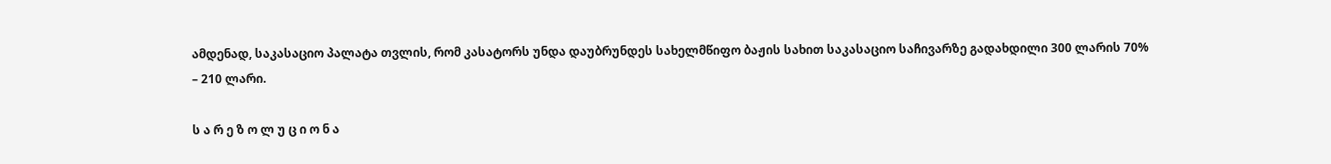ამდენად, საკასაციო პალატა თვლის, რომ კასატორს უნდა დაუბრუნდეს სახელმწიფო ბაჟის სახით საკასაციო საჩივარზე გადახდილი 300 ლარის 70% – 210 ლარი.

ს ა რ ე ზ ო ლ უ ც ი ო ნ ა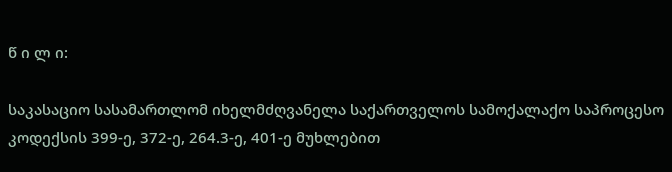წ ი ლ ი:

საკასაციო სასამართლომ იხელმძღვანელა საქართველოს სამოქალაქო საპროცესო კოდექსის 399-ე, 372-ე, 264.3-ე, 401-ე მუხლებით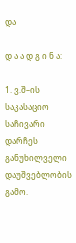და

დ ა ა დ გ ი ნ ა:

1. ვ.შ–ის საკასაციო საჩივარი დარჩეს განუხილველი დაუშვებლობის გამო.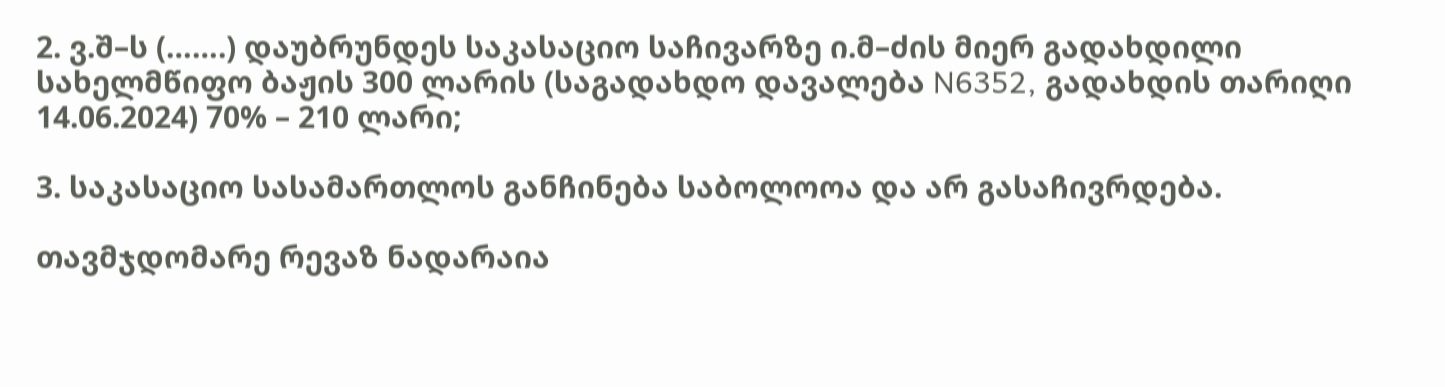2. ვ.შ–ს (…….) დაუბრუნდეს საკასაციო საჩივარზე ი.მ–ძის მიერ გადახდილი სახელმწიფო ბაჟის 300 ლარის (საგადახდო დავალება N6352, გადახდის თარიღი 14.06.2024) 70% – 210 ლარი;

3. საკასაციო სასამართლოს განჩინება საბოლოოა და არ გასაჩივრდება.

თავმჯდომარე რევაზ ნადარაია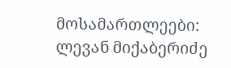მოსამართლეები: ლევან მიქაბერიძე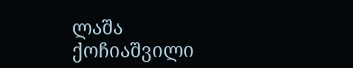ლაშა ქოჩიაშვილი